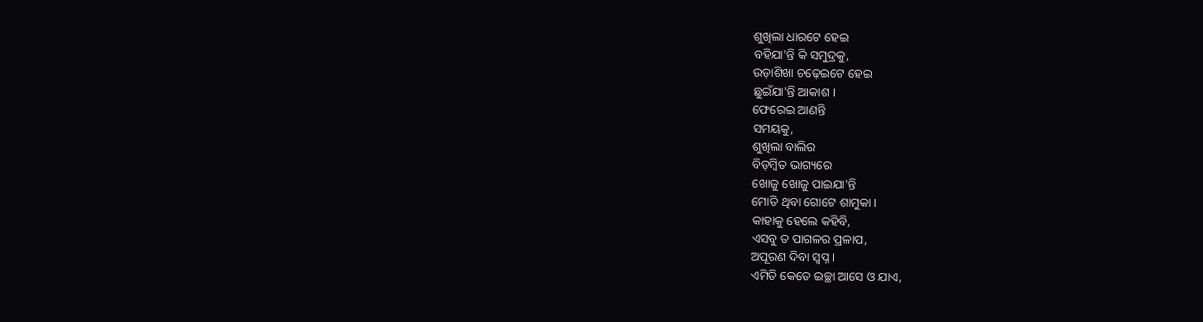ଶୁଖିଲା ଧାରଟେ ହେଇ
ବହିଯା'ନ୍ତି କି ସମୁଦ୍ରକୁ,
ଉଡ଼ାଶିଖା ଚଢ଼େଇଟେ ହେଇ
ଛୁଇଁଯା'ନ୍ତି ଆକାଶ ।
ଫେରେଇ ଆଣନ୍ତି
ସମୟକୁ,
ଶୁଖିଲା ବାଲିର
ବିଡ଼ମ୍ବିତ ଭାଗ୍ୟରେ
ଖୋଜୁ ଖୋଜୁ ପାଇଯା'ନ୍ତି
ମୋତି ଥିବା ଗୋଟେ ଶାମୁକା ।
କାହାକୁ ହେଲେ କହିବି,
ଏସବୁ ତ ପାଗଳର ପ୍ରଳାପ,
ଅପୂରଣ ଦିବା ସ୍ବପ୍ନ ।
ଏମିତି କେତେ ଇଚ୍ଛା ଆସେ ଓ ଯାଏ,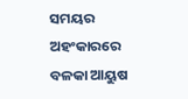ସମୟର ଅହଂକାରରେ
ବଳକା ଆୟୁଷ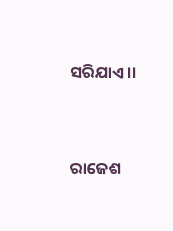ସରିଯାଏ ।।




ରାଜେଶ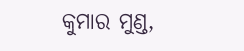କୁମାର ମୁଣ୍ଡ,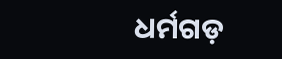ଧର୍ମଗଡ଼